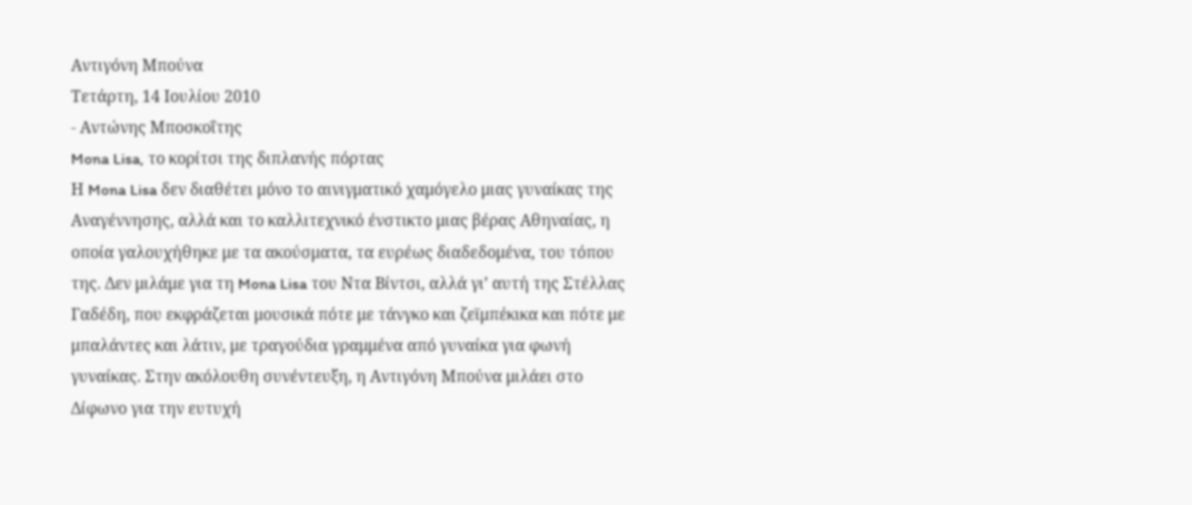Αντιγόνη Μπούνα
Τετάρτη, 14 Ιουλίου 2010
- Αντώνης Μποσκοΐτης
Mona Lisa, το κορίτσι της διπλανής πόρτας
Η Mona Lisa δεν διαθέτει μόνο το αινιγματικό χαμόγελο μιας γυναίκας της Αναγέννησης, αλλά και το καλλιτεχνικό ένστικτο μιας βέρας Αθηναίας, η οποία γαλουχήθηκε με τα ακούσματα, τα ευρέως διαδεδομένα, του τόπου της. Δεν μιλάμε για τη Mona Lisa του Ντα Βίντσι, αλλά γι’ αυτή της Στέλλας Γαδέδη, που εκφράζεται μουσικά πότε με τάνγκο και ζεϊμπέκικα και πότε με μπαλάντες και λάτιν, με τραγούδια γραμμένα από γυναίκα για φωνή γυναίκας. Στην ακόλουθη συνέντευξη, η Αντιγόνη Μπούνα μιλάει στο Δίφωνο για την ευτυχή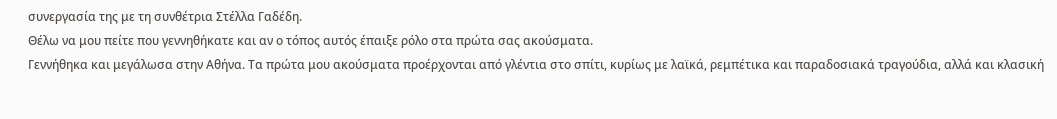συνεργασία της με τη συνθέτρια Στέλλα Γαδέδη.
Θέλω να μου πείτε που γεννηθήκατε και αν ο τόπος αυτός έπαιξε ρόλο στα πρώτα σας ακούσματα.
Γεννήθηκα και μεγάλωσα στην Αθήνα. Τα πρώτα μου ακούσματα προέρχονται από γλέντια στο σπίτι, κυρίως με λαϊκά, ρεμπέτικα και παραδοσιακά τραγούδια, αλλά και κλασική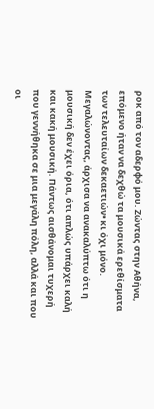ροκ από τον αδερφό μου. Ζώντας στην Αθήνα, επόμενο ήταν να δεχθώ τα μουσικά ερεθίσματα των τελευταίων δεκαετιών• κι όχι μόνο. Μεγαλώνοντας, άρχισα να ανακαλύπτω ότι η μουσική δεν έχει όρια, ότι απλώς υπάρχει καλή και κακή μουσική. Πάντως αισθάνομαι τυχερή που γεννήθηκα σε μια μεγάλη πόλη, αλλά και που οι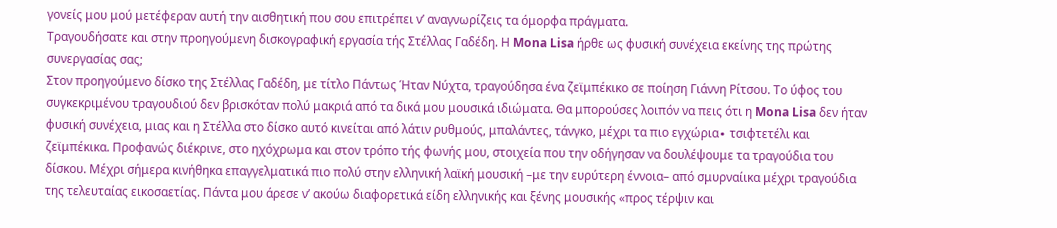γονείς μου μού μετέφεραν αυτή την αισθητική που σου επιτρέπει ν’ αναγνωρίζεις τα όμορφα πράγματα.
Τραγουδήσατε και στην προηγούμενη δισκογραφική εργασία τής Στέλλας Γαδέδη. Η Mona Lisa ήρθε ως φυσική συνέχεια εκείνης της πρώτης συνεργασίας σας;
Στον προηγούμενο δίσκο της Στέλλας Γαδέδη, με τίτλο Πάντως Ήταν Νύχτα, τραγούδησα ένα ζεϊμπέκικο σε ποίηση Γιάννη Ρίτσου. Το ύφος του συγκεκριμένου τραγουδιού δεν βρισκόταν πολύ μακριά από τα δικά μου μουσικά ιδιώματα. Θα μπορούσες λοιπόν να πεις ότι η Mona Lisa δεν ήταν φυσική συνέχεια, μιας και η Στέλλα στο δίσκο αυτό κινείται από λάτιν ρυθμούς, μπαλάντες, τάνγκο, μέχρι τα πιο εγχώρια∙ τσιφτετέλι και ζεϊμπέκικα. Προφανώς διέκρινε, στο ηχόχρωμα και στον τρόπο τής φωνής μου, στοιχεία που την οδήγησαν να δουλέψουμε τα τραγούδια του δίσκου. Μέχρι σήμερα κινήθηκα επαγγελματικά πιο πολύ στην ελληνική λαϊκή μουσική –με την ευρύτερη έννοια– από σμυρναίικα μέχρι τραγούδια της τελευταίας εικοσαετίας. Πάντα μου άρεσε ν’ ακούω διαφορετικά είδη ελληνικής και ξένης μουσικής «προς τέρψιν και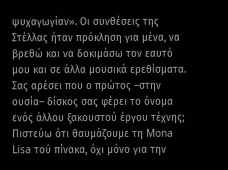ψυχαγωγίαν». Οι συνθέσεις της Στέλλας ήταν πρόκληση για μένα, να βρεθώ και να δοκιμάσω τον εαυτό μου και σε άλλα μουσικά ερεθίσματα.
Σας αρέσει που ο πρώτος –στην ουσία– δίσκος σας φέρει το όνομα ενός άλλου ξακουστού έργου τέχνης;
Πιστεύω ότι θαυμάζουμε τη Mona Lisa τού πίνακα, όχι μόνο για την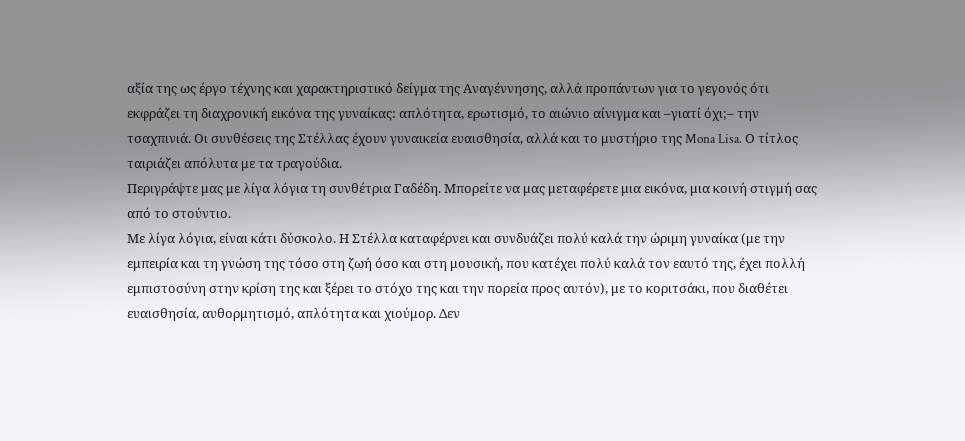αξία της ως έργο τέχνης και χαρακτηριστικό δείγμα της Αναγέννησης, αλλά προπάντων για το γεγονός ότι εκφράζει τη διαχρονική εικόνα της γυναίκας: απλότητα, ερωτισμό, το αιώνιο αίνιγμα και –γιατί όχι;– την τσαχπινιά. Οι συνθέσεις της Στέλλας έχουν γυναικεία ευαισθησία, αλλά και το μυστήριο της Mona Lisa. Ο τίτλος ταιριάζει απόλυτα με τα τραγούδια.
Περιγράψτε μας με λίγα λόγια τη συνθέτρια Γαδέδη. Μπορείτε να μας μεταφέρετε μια εικόνα, μια κοινή στιγμή σας από το στούντιο.
Με λίγα λόγια, είναι κάτι δύσκολο. Η Στέλλα καταφέρνει και συνδυάζει πολύ καλά την ώριμη γυναίκα (με την εμπειρία και τη γνώση της τόσο στη ζωή όσο και στη μουσική, που κατέχει πολύ καλά τον εαυτό της, έχει πολλή εμπιστοσύνη στην κρίση της και ξέρει το στόχο της και την πορεία προς αυτόν), με το κοριτσάκι, που διαθέτει ευαισθησία, αυθορμητισμό, απλότητα και χιούμορ. Δεν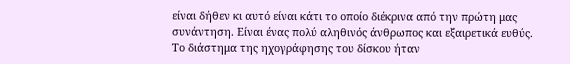είναι δήθεν κι αυτό είναι κάτι το οποίο διέκρινα από την πρώτη μας συνάντηση. Είναι ένας πολύ αληθινός άνθρωπος και εξαιρετικά ευθύς. Το διάστημα της ηχογράφησης του δίσκου ήταν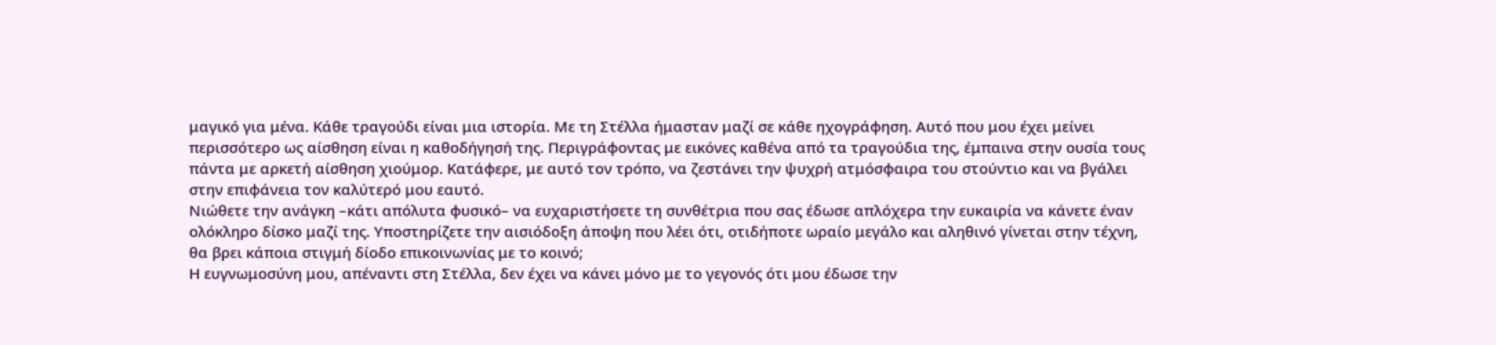μαγικό για μένα. Κάθε τραγούδι είναι μια ιστορία. Με τη Στέλλα ήμασταν μαζί σε κάθε ηχογράφηση. Αυτό που μου έχει μείνει περισσότερο ως αίσθηση είναι η καθοδήγησή της. Περιγράφοντας με εικόνες καθένα από τα τραγούδια της, έμπαινα στην ουσία τους πάντα με αρκετή αίσθηση χιούμορ. Κατάφερε, με αυτό τον τρόπο, να ζεστάνει την ψυχρή ατμόσφαιρα του στούντιο και να βγάλει στην επιφάνεια τον καλύτερό μου εαυτό.
Νιώθετε την ανάγκη –κάτι απόλυτα φυσικό– να ευχαριστήσετε τη συνθέτρια που σας έδωσε απλόχερα την ευκαιρία να κάνετε έναν ολόκληρο δίσκο μαζί της. Υποστηρίζετε την αισιόδοξη άποψη που λέει ότι, οτιδήποτε ωραίο μεγάλο και αληθινό γίνεται στην τέχνη, θα βρει κάποια στιγμή δίοδο επικοινωνίας με το κοινό;
Η ευγνωμοσύνη μου, απέναντι στη Στέλλα, δεν έχει να κάνει μόνο με το γεγονός ότι μου έδωσε την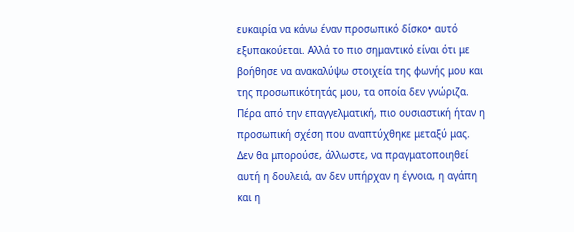ευκαιρία να κάνω έναν προσωπικό δίσκο• αυτό εξυπακούεται. Αλλά το πιο σημαντικό είναι ότι με βοήθησε να ανακαλύψω στοιχεία της φωνής μου και της προσωπικότητάς μου, τα οποία δεν γνώριζα. Πέρα από την επαγγελματική, πιο ουσιαστική ήταν η προσωπική σχέση που αναπτύχθηκε μεταξύ μας. Δεν θα μπορούσε, άλλωστε, να πραγματοποιηθεί αυτή η δουλειά, αν δεν υπήρχαν η έγνοια, η αγάπη και η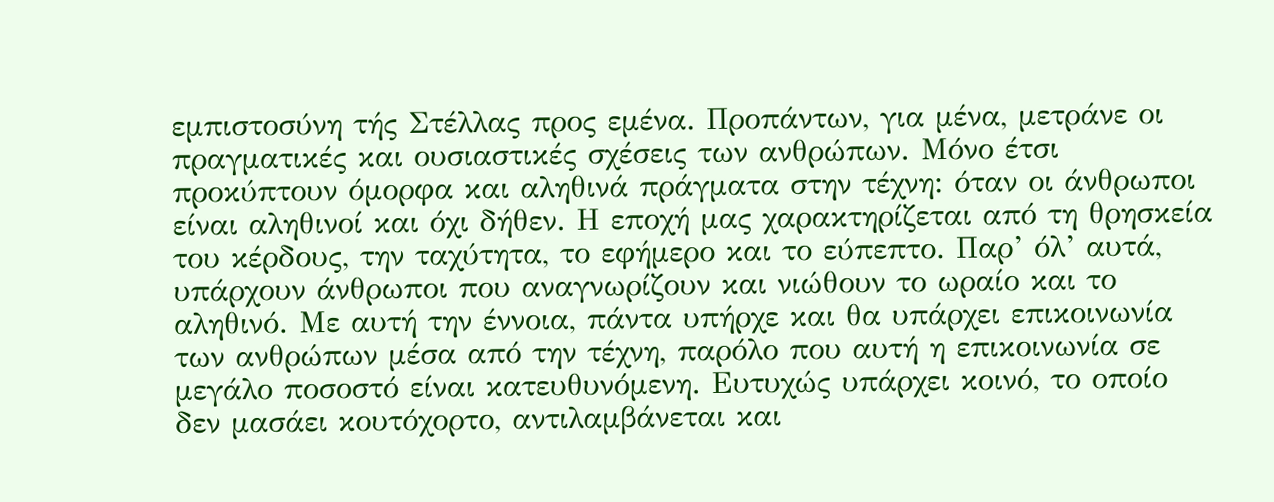εμπιστοσύνη τής Στέλλας προς εμένα. Προπάντων, για μένα, μετράνε οι πραγματικές και ουσιαστικές σχέσεις των ανθρώπων. Μόνο έτσι προκύπτουν όμορφα και αληθινά πράγματα στην τέχνη: όταν οι άνθρωποι είναι αληθινοί και όχι δήθεν. Η εποχή μας χαρακτηρίζεται από τη θρησκεία του κέρδους, την ταχύτητα, το εφήμερο και το εύπεπτο. Παρ’ όλ’ αυτά, υπάρχουν άνθρωποι που αναγνωρίζουν και νιώθουν το ωραίο και το αληθινό. Με αυτή την έννοια, πάντα υπήρχε και θα υπάρχει επικοινωνία των ανθρώπων μέσα από την τέχνη, παρόλο που αυτή η επικοινωνία σε μεγάλο ποσοστό είναι κατευθυνόμενη. Ευτυχώς υπάρχει κοινό, το οποίο δεν μασάει κουτόχορτο, αντιλαμβάνεται και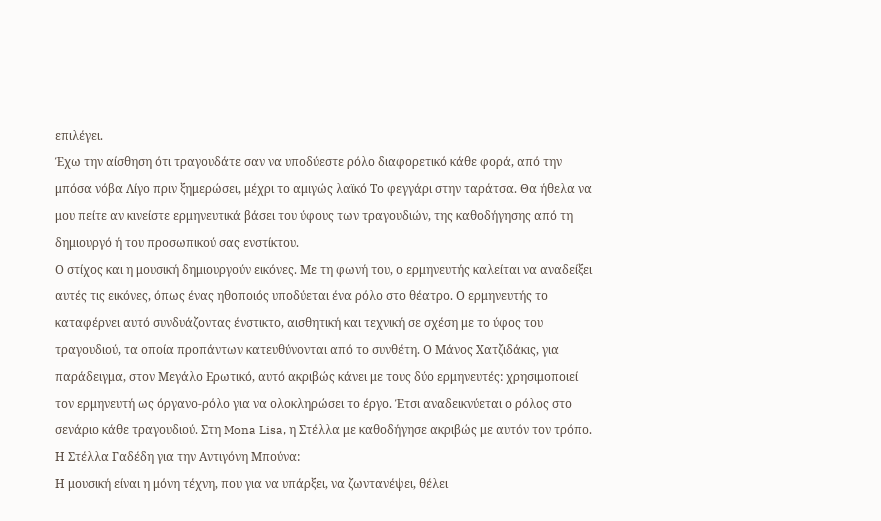επιλέγει.
Έχω την αίσθηση ότι τραγουδάτε σαν να υποδύεστε ρόλο διαφορετικό κάθε φορά, από την μπόσα νόβα Λίγο πριν ξημερώσει, μέχρι το αμιγώς λαϊκό Το φεγγάρι στην ταράτσα. Θα ήθελα να μου πείτε αν κινείστε ερμηνευτικά βάσει του ύφους των τραγουδιών, της καθοδήγησης από τη δημιουργό ή του προσωπικού σας ενστίκτου.
Ο στίχος και η μουσική δημιουργούν εικόνες. Με τη φωνή του, ο ερμηνευτής καλείται να αναδείξει αυτές τις εικόνες, όπως ένας ηθοποιός υποδύεται ένα ρόλο στο θέατρο. Ο ερμηνευτής το καταφέρνει αυτό συνδυάζοντας ένστικτο, αισθητική και τεχνική σε σχέση με το ύφος του τραγουδιού, τα οποία προπάντων κατευθύνονται από το συνθέτη. Ο Μάνος Χατζιδάκις, για παράδειγμα, στον Μεγάλο Ερωτικό, αυτό ακριβώς κάνει με τους δύο ερμηνευτές: χρησιμοποιεί τον ερμηνευτή ως όργανο-ρόλο για να ολοκληρώσει το έργο. Έτσι αναδεικνύεται ο ρόλος στο σενάριο κάθε τραγουδιού. Στη Mona Lisa, η Στέλλα με καθοδήγησε ακριβώς με αυτόν τον τρόπο.
Η Στέλλα Γαδέδη για την Αντιγόνη Μπούνα:
Η μουσική είναι η μόνη τέχνη, που για να υπάρξει, να ζωντανέψει, θέλει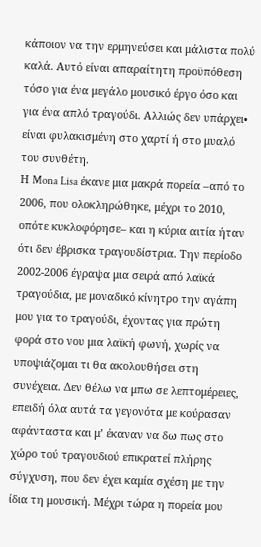κάποιον να την ερμηνεύσει και μάλιστα πολύ καλά. Αυτό είναι απαραίτητη προϋπόθεση τόσο για ένα μεγάλο μουσικό έργο όσο και για ένα απλό τραγούδι. Αλλιώς δεν υπάρχει• είναι φυλακισμένη στο χαρτί ή στο μυαλό του συνθέτη.
Η Mona Lisa έκανε μια μακρά πορεία –από το 2006, που ολοκληρώθηκε, μέχρι το 2010, οπότε κυκλοφόρησε– και η κύρια αιτία ήταν ότι δεν έβρισκα τραγουδίστρια. Την περίοδο 2002-2006 έγραψα μια σειρά από λαϊκά τραγούδια, με μοναδικό κίνητρο την αγάπη μου για το τραγούδι, έχοντας για πρώτη φορά στο νου μια λαϊκή φωνή, χωρίς να υποψιάζομαι τι θα ακολουθήσει στη συνέχεια. Δεν θέλω να μπω σε λεπτομέρειες, επειδή όλα αυτά τα γεγονότα με κούρασαν αφάνταστα και μ’ έκαναν να δω πως στο χώρο τού τραγουδιού επικρατεί πλήρης σύγχυση, που δεν έχει καμία σχέση με την ίδια τη μουσική. Μέχρι τώρα η πορεία μου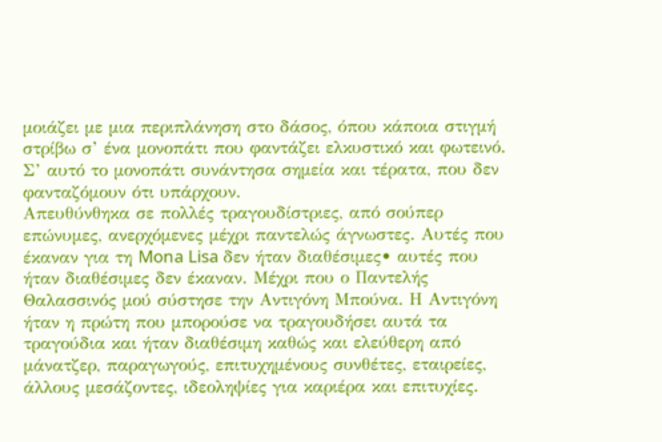μοιάζει με μια περιπλάνηση στο δάσος, όπου κάποια στιγμή στρίβω σ’ ένα μονοπάτι που φαντάζει ελκυστικό και φωτεινό. Σ’ αυτό το μονοπάτι συνάντησα σημεία και τέρατα, που δεν φανταζόμουν ότι υπάρχουν.
Απευθύνθηκα σε πολλές τραγουδίστριες, από σούπερ επώνυμες, ανερχόμενες μέχρι παντελώς άγνωστες. Αυτές που έκαναν για τη Mona Lisa δεν ήταν διαθέσιμες• αυτές που ήταν διαθέσιμες δεν έκαναν. Μέχρι που ο Παντελής Θαλασσινός μού σύστησε την Αντιγόνη Μπούνα. Η Αντιγόνη ήταν η πρώτη που μπορούσε να τραγουδήσει αυτά τα τραγούδια και ήταν διαθέσιμη καθώς και ελεύθερη από μάνατζερ, παραγωγούς, επιτυχημένους συνθέτες, εταιρείες, άλλους μεσάζοντες, ιδεοληψίες για καριέρα και επιτυχίες.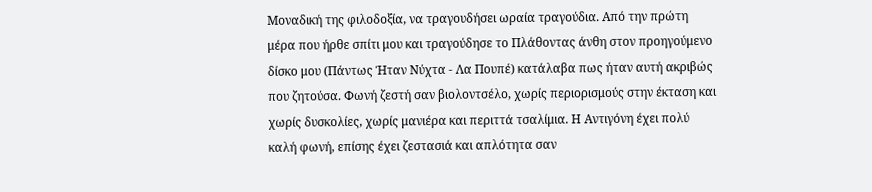Μοναδική της φιλοδοξία, να τραγουδήσει ωραία τραγούδια. Από την πρώτη μέρα που ήρθε σπίτι μου και τραγούδησε το Πλάθοντας άνθη στον προηγούμενο δίσκο μου (Πάντως Ήταν Νύχτα - Λα Πουπέ) κατάλαβα πως ήταν αυτή ακριβώς που ζητούσα. Φωνή ζεστή σαν βιολοντσέλο, χωρίς περιορισμούς στην έκταση και χωρίς δυσκολίες, χωρίς μανιέρα και περιττά τσαλίμια. Η Αντιγόνη έχει πολύ καλή φωνή, επίσης έχει ζεστασιά και απλότητα σαν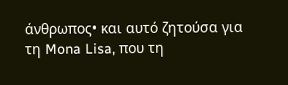άνθρωπος• και αυτό ζητούσα για τη Mona Lisa, που τη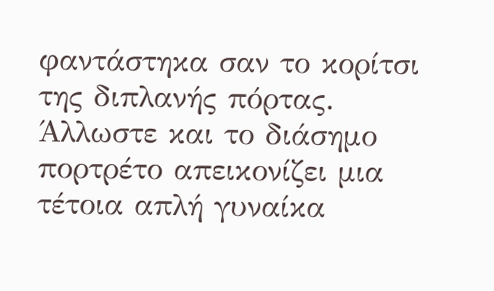φαντάστηκα σαν το κορίτσι της διπλανής πόρτας. Άλλωστε και το διάσημο πορτρέτο απεικονίζει μια τέτοια απλή γυναίκα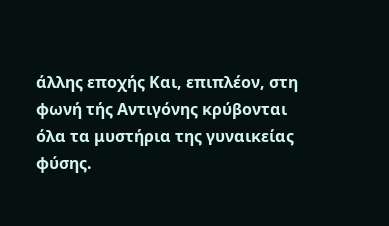άλλης εποχής Και, επιπλέον, στη φωνή τής Αντιγόνης κρύβονται όλα τα μυστήρια της γυναικείας φύσης.